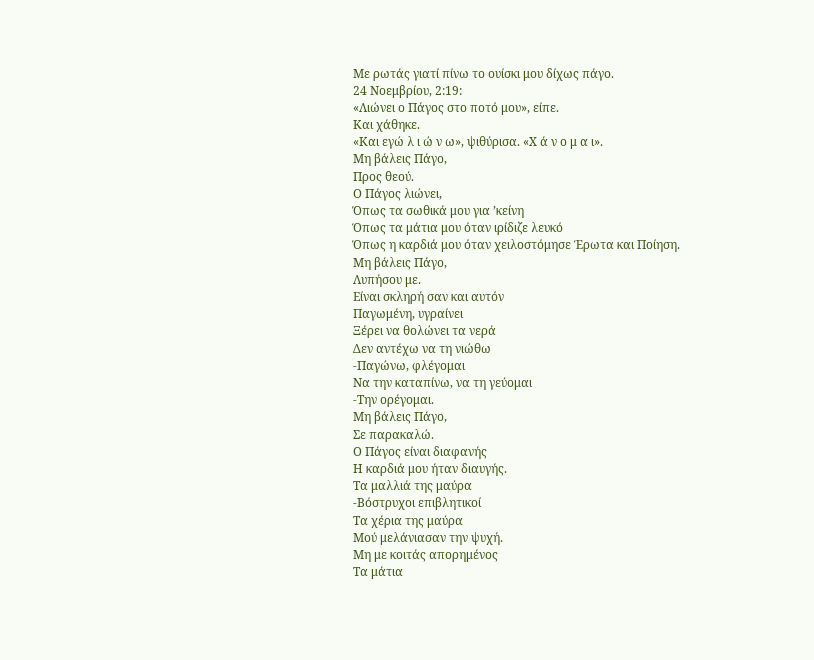Με ρωτάς γιατί πίνω το ουίσκι μου δίχως πάγο.
24 Νοεμβρίου, 2:19:
«Λιώνει ο Πάγος στο ποτό μου», είπε.
Και χάθηκε.
«Και εγώ λ ι ώ ν ω», ψιθύρισα. «Χ ά ν ο μ α ι».
Μη βάλεις Πάγο,
Προς θεού.
Ο Πάγος λιώνει,
Όπως τα σωθικά μου για ’κείνη
Όπως τα μάτια μου όταν ιρίδιζε λευκό
Όπως η καρδιά μου όταν χειλοστόμησε Έρωτα και Ποίηση.
Μη βάλεις Πάγο,
Λυπήσου με.
Είναι σκληρή σαν και αυτόν
Παγωμένη, υγραίνει
Ξέρει να θολώνει τα νερά
Δεν αντέχω να τη νιώθω
-Παγώνω, φλέγομαι
Να την καταπίνω, να τη γεύομαι
-Την ορέγομαι.
Μη βάλεις Πάγο,
Σε παρακαλώ.
Ο Πάγος είναι διαφανής
Η καρδιά μου ήταν διαυγής.
Τα μαλλιά της μαύρα
-Βόστρυχοι επιβλητικοί
Τα χέρια της μαύρα
Μού μελάνιασαν την ψυχή.
Μη με κοιτάς απορημένος
Τα μάτια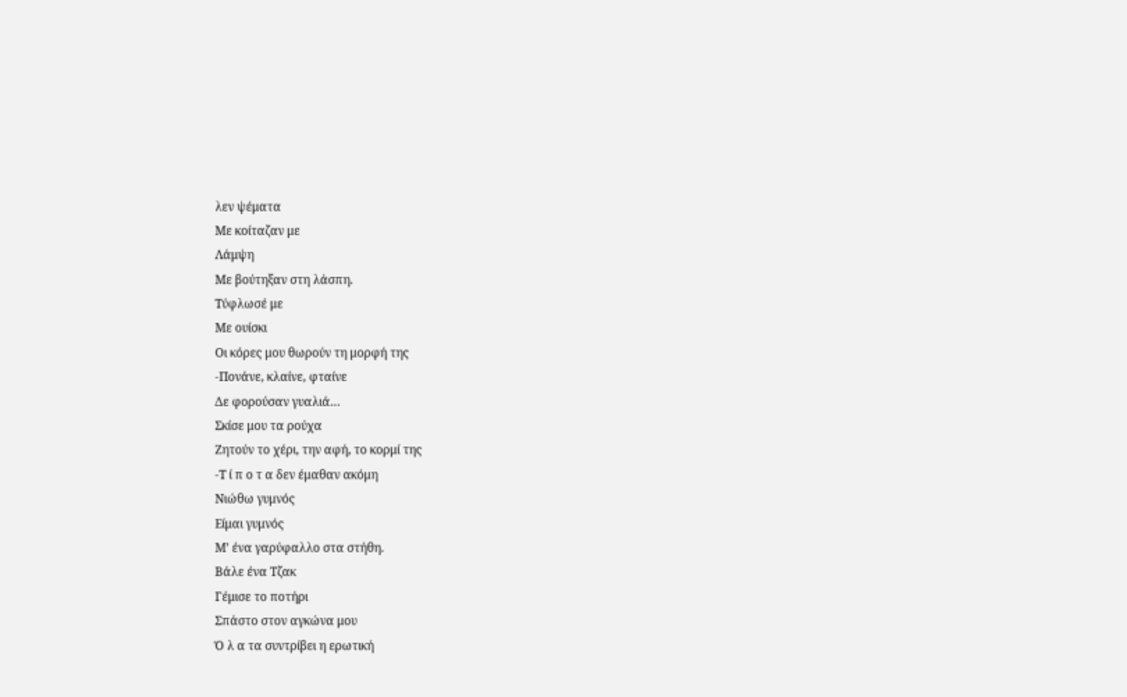λεν ψέματα
Με κοίταζαν με
Λάμψη
Με βούτηξαν στη λάσπη.
Τύφλωσέ με
Με ουίσκι
Οι κόρες μου θωρούν τη μορφή της
-Πονάνε, κλαίνε, φταίνε
Δε φορούσαν γυαλιά…
Σκίσε μου τα ρούχα
Ζητούν το χέρι, την αφή, το κορμί της
-Τ ί π ο τ α δεν έμαθαν ακόμη
Νιώθω γυμνός
Είμαι γυμνός
Μ’ ένα γαρύφαλλο στα στήθη.
Βάλε ένα Τζακ
Γέμισε το ποτήρι
Σπάστο στον αγκώνα μου
Ό λ α τα συντρίβει η ερωτική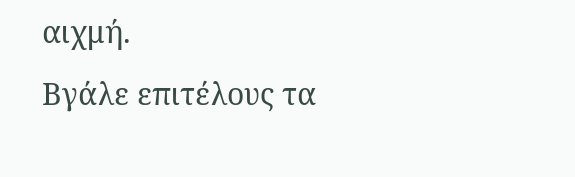αιχμή.
Βγάλε επιτέλους τα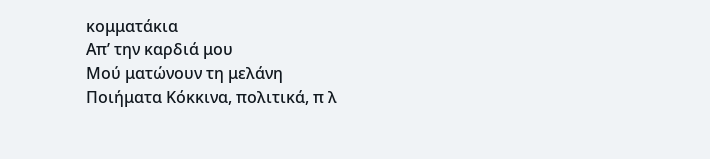κομματάκια
Απ’ την καρδιά μου
Μού ματώνουν τη μελάνη
Ποιήματα Κόκκινα, πολιτικά, π λ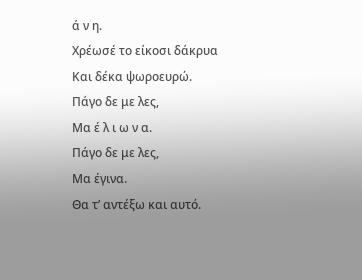ά ν η.
Χρέωσέ το είκοσι δάκρυα
Και δέκα ψωροευρώ.
Πάγο δε με λες,
Μα έ λ ι ω ν α.
Πάγο δε με λες,
Μα έγινα.
Θα τ’ αντέξω και αυτό.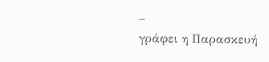_
γράφει η Παρασκευή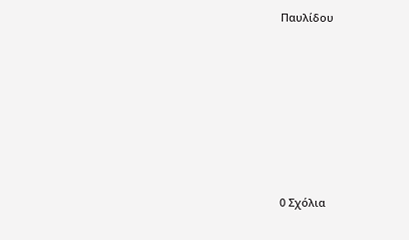Παυλίδου








0 Σχόλια